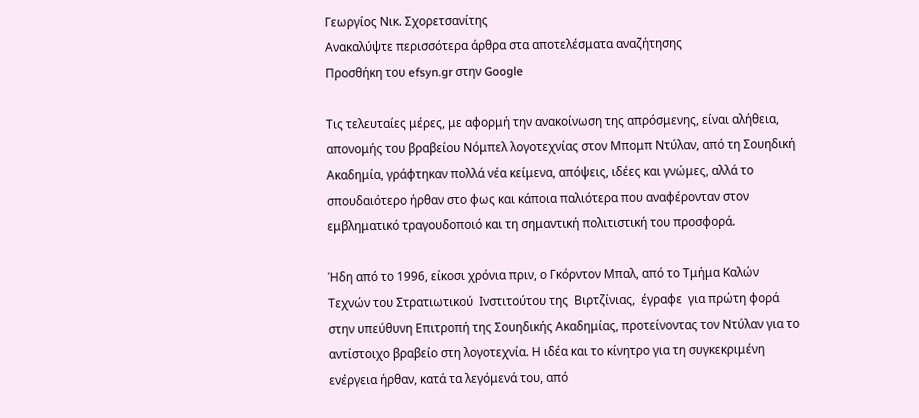Γεωργίος Νικ. Σχορετσανίτης
Ανακαλύψτε περισσότερα άρθρα στα αποτελέσματα αναζήτησης
Προσθήκη του efsyn.gr στην Google

Τις τελευταίες μέρες, με αφορμή την ανακοίνωση της απρόσμενης, είναι αλήθεια,  απονομής του βραβείου Νόμπελ λογοτεχνίας στον Μπομπ Ντύλαν, από τη Σουηδική Ακαδημία, γράφτηκαν πολλά νέα κείμενα, απόψεις, ιδέες και γνώμες, αλλά το σπουδαιότερο ήρθαν στο φως και κάποια παλιότερα που αναφέρονταν στον εμβληματικό τραγουδοποιό και τη σημαντική πολιτιστική του προσφορά.

Ήδη από το 1996, είκοσι χρόνια πριν, ο Γκόρντον Μπαλ, από το Τμήμα Καλών Τεχνών του Στρατιωτικού  Ινστιτούτου της  Βιρτζίνιας,  έγραφε  για πρώτη φορά στην υπεύθυνη Επιτροπή της Σουηδικής Ακαδημίας, προτείνοντας τον Ντύλαν για το αντίστοιχο βραβείο στη λογοτεχνία. Η ιδέα και το κίνητρο για τη συγκεκριμένη ενέργεια ήρθαν, κατά τα λεγόμενά του, από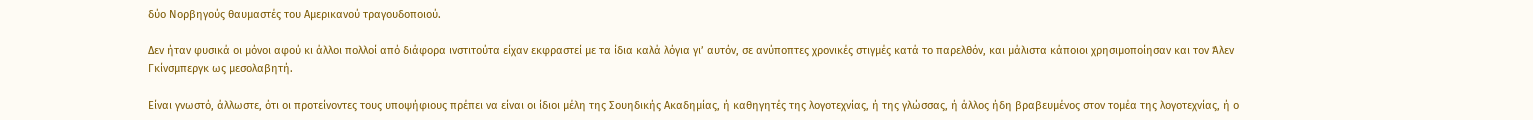δύο Νορβηγούς θαυμαστές του Αμερικανού τραγουδοποιού.

Δεν ήταν φυσικά οι μόνοι αφού κι άλλοι πολλοί από διάφορα ινστιτούτα είχαν εκφραστεί με τα ίδια καλά λόγια γι’ αυτόν, σε ανύποπτες χρονικές στιγμές κατά το παρελθόν, και μάλιστα κάποιοι χρησιμοποίησαν και τον Άλεν Γκίνσμπεργκ ως μεσολαβητή.

Είναι γνωστό, άλλωστε, ότι οι προτείνοντες τους υποψήφιους πρέπει να είναι οι ίδιοι μέλη της Σουηδικής Ακαδημίας, ή καθηγητές της λογοτεχνίας, ή της γλώσσας, ή άλλος ήδη βραβευμένος στον τομέα της λογοτεχνίας, ή ο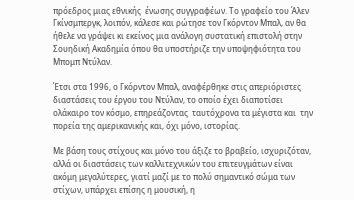πρόεδρος μιας εθνικής  ένωσης συγγραφέων. Το γραφείο του Άλεν Γκίνσμπεργκ, λοιπόν, κάλεσε και ρώτησε τον Γκόρντον Μπαλ, αν θα ήθελε να γράψει κι εκείνος μια ανάλογη συστατική επιστολή στην Σουηδική Ακαδημία όπου θα υποστήριζε την υποψηφιότητα του Μπομπ Ντύλαν.

Έτσι στα 1996, ο Γκόρντον Μπαλ, αναφέρθηκε στις απεριόριστες διαστάσεις του έργου του Ντύλαν, το οποίο έχει διαποτίσει ολάκαιρο τον κόσμο, επηρεάζοντας  ταυτόχρονα τα μέγιστα και  την πορεία της αμερικανικής και, όχι μόνο, ιστορίας.

Με βάση τους στίχους και μόνο του άξιζε το βραβείο, ισχυριζόταν, αλλά οι διαστάσεις των καλλιτεχνικών του επιτευγμάτων είναι ακόμη μεγαλύτερες, γιατί μαζί με το πολύ σημαντικό σώμα των στίχων, υπάρχει επίσης η μουσική, η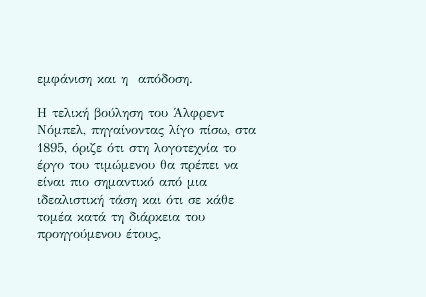εμφάνιση και η  απόδοση.

Η τελική βούληση του Άλφρεντ Νόμπελ, πηγαίνοντας λίγο πίσω, στα 1895, όριζε ότι στη λογοτεχνία το έργο του τιμώμενου θα πρέπει να είναι πιο σημαντικό από μια ιδεαλιστική τάση και ότι σε κάθε τομέα κατά τη διάρκεια του προηγούμενου έτους,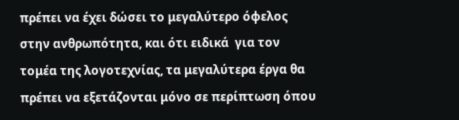πρέπει να έχει δώσει το μεγαλύτερο όφελος στην ανθρωπότητα, και ότι ειδικά  για τον τομέα της λογοτεχνίας, τα μεγαλύτερα έργα θα πρέπει να εξετάζονται μόνο σε περίπτωση όπου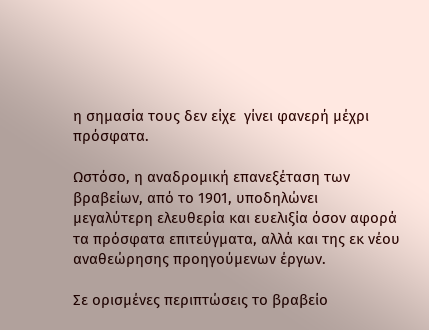η σημασία τους δεν είχε  γίνει φανερή μέχρι πρόσφατα.

Ωστόσο, η αναδρομική επανεξέταση των βραβείων, από το 1901, υποδηλώνει μεγαλύτερη ελευθερία και ευελιξία όσον αφορά τα πρόσφατα επιτεύγματα, αλλά και της εκ νέου αναθεώρησης προηγούμενων έργων.

Σε ορισμένες περιπτώσεις το βραβείο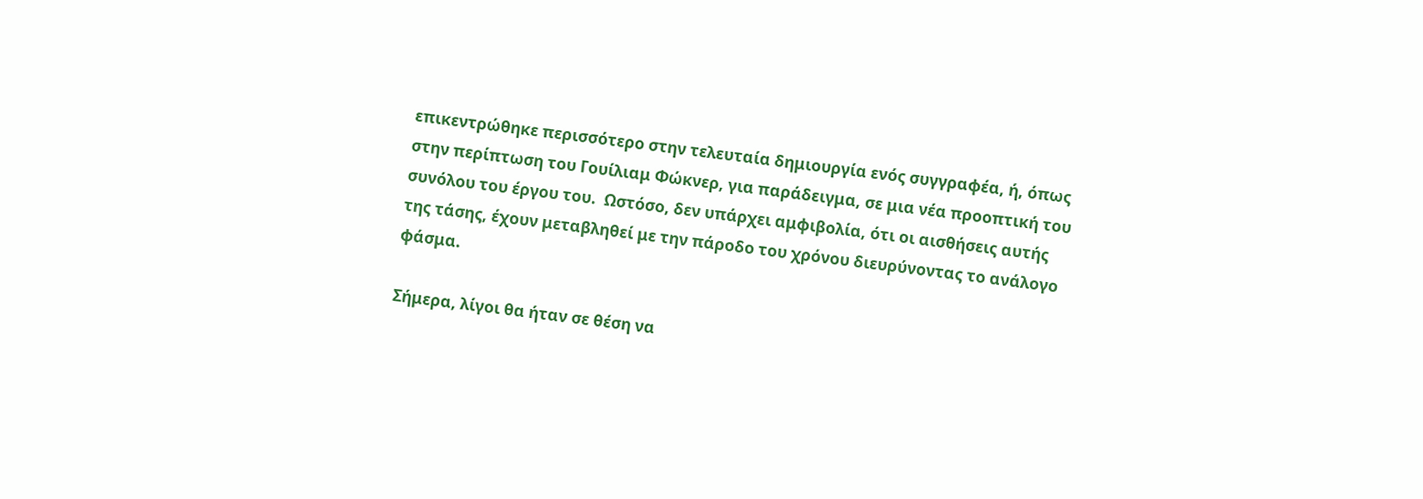επικεντρώθηκε περισσότερο στην τελευταία δημιουργία ενός συγγραφέα, ή, όπως στην περίπτωση του Γουίλιαμ Φώκνερ, για παράδειγμα, σε μια νέα προοπτική του συνόλου του έργου του.  Ωστόσο, δεν υπάρχει αμφιβολία, ότι οι αισθήσεις αυτής της τάσης, έχουν μεταβληθεί με την πάροδο του χρόνου διευρύνοντας το ανάλογο φάσμα.

Σήμερα, λίγοι θα ήταν σε θέση να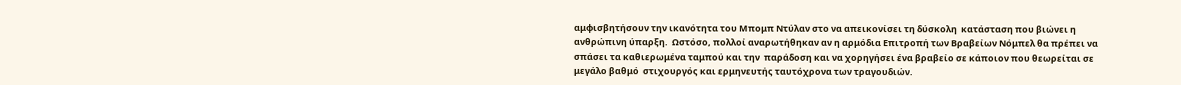αμφισβητήσουν την ικανότητα του Μπομπ Ντύλαν στο να απεικονίσει τη δύσκολη  κατάσταση που βιώνει η  ανθρώπινη ύπαρξη.  Ωστόσο, πολλοί αναρωτήθηκαν αν η αρμόδια Επιτροπή των Βραβείων Νόμπελ θα πρέπει να σπάσει τα καθιερωμένα ταμπού και την  παράδοση και να χορηγήσει ένα βραβείο σε κάποιον που θεωρείται σε μεγάλο βαθμό  στιχουργός και ερμηνευτής ταυτόχρονα των τραγουδιών.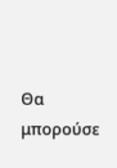Θα μπορούσε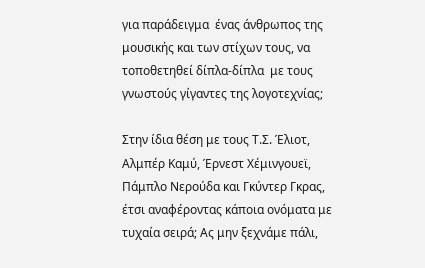για παράδειγμα  ένας άνθρωπος της μουσικής και των στίχων τους, να τοποθετηθεί δίπλα-δίπλα  με τους γνωστούς γίγαντες της λογοτεχνίας;

Στην ίδια θέση με τους Τ.Σ. Έλιοτ, Αλμπέρ Καμύ, Έρνεστ Χέμινγουεϊ, Πάμπλο Νερούδα και Γκύντερ Γκρας, έτσι αναφέροντας κάποια ονόματα με  τυχαία σειρά; Ας μην ξεχνάμε πάλι,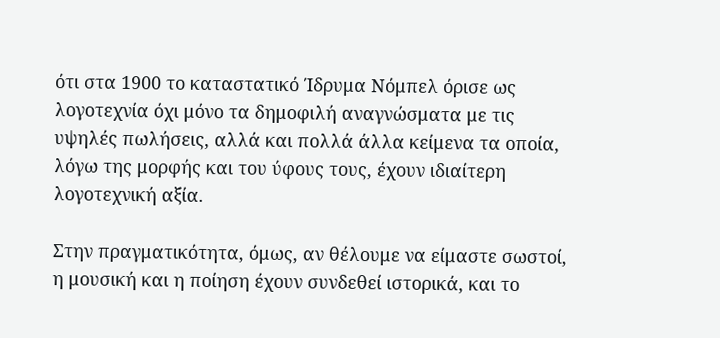ότι στα 1900 το καταστατικό Ίδρυμα Νόμπελ όρισε ως  λογοτεχνία όχι μόνο τα δημοφιλή αναγνώσματα με τις υψηλές πωλήσεις, αλλά και πολλά άλλα κείμενα τα οποία, λόγω της μορφής και του ύφους τους, έχουν ιδιαίτερη λογοτεχνική αξία.

Στην πραγματικότητα, όμως, αν θέλουμε να είμαστε σωστοί, η μουσική και η ποίηση έχουν συνδεθεί ιστορικά, και το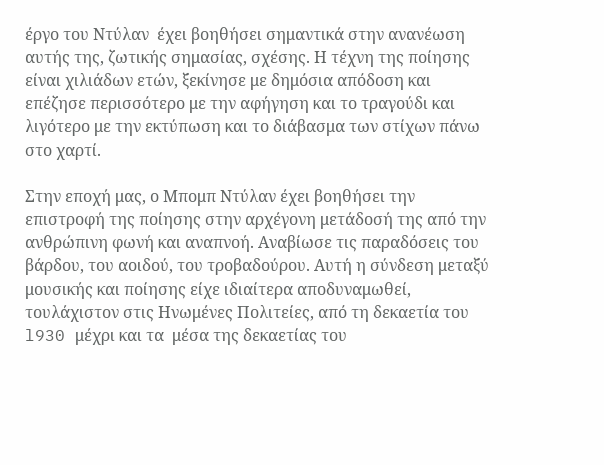έργο του Ντύλαν  έχει βοηθήσει σημαντικά στην ανανέωση αυτής της, ζωτικής σημασίας, σχέσης. Η τέχνη της ποίησης είναι χιλιάδων ετών, ξεκίνησε με δημόσια απόδοση και επέζησε περισσότερο με την αφήγηση και το τραγούδι και λιγότερο με την εκτύπωση και το διάβασμα των στίχων πάνω στο χαρτί.

Στην εποχή μας, ο Μπομπ Ντύλαν έχει βοηθήσει την επιστροφή της ποίησης στην αρχέγονη μετάδοσή της από την ανθρώπινη φωνή και αναπνοή. Αναβίωσε τις παραδόσεις του βάρδου, του αοιδού, του τροβαδούρου. Αυτή η σύνδεση μεταξύ μουσικής και ποίησης είχε ιδιαίτερα αποδυναμωθεί, τουλάχιστον στις Ηνωμένες Πολιτείες, από τη δεκαετία του l930 μέχρι και τα  μέσα της δεκαετίας του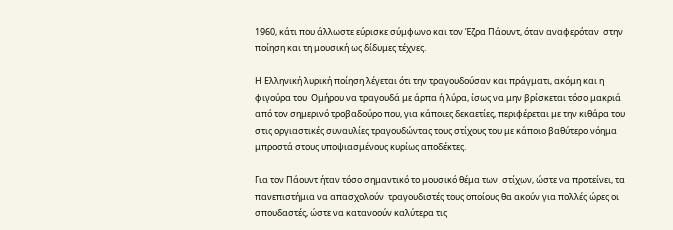1960, κάτι που άλλωστε εύρισκε σύμφωνο και τον Έζρα Πάουντ, όταν αναφερόταν  στην ποίηση και τη μουσική ως δίδυμες τέχνες.

Η Ελληνική λυρική ποίηση λέγεται ότι την τραγουδούσαν και πράγματι, ακόμη και η φιγούρα του  Ομήρου να τραγουδά με άρπα ή λύρα, ίσως να μην βρίσκεται τόσο μακριά από τον σημερινό τροβαδούρο που, για κάποιες δεκαετίες, περιφέρεται με την κιθάρα του στις οργιαστικές συναυλίες τραγουδώντας τους στίχους του με κάποιο βαθύτερο νόημα μπροστά στους υποψιασμένους κυρίως αποδέκτες.

Για τον Πάουντ ήταν τόσο σημαντικό το μουσικό θέμα των  στίχων, ώστε να προτείνει, τα πανεπιστήμια να απασχολούν  τραγουδιστές τους οποίους θα ακούν για πολλές ώρες οι σπουδαστές, ώστε να κατανοούν καλύτερα τις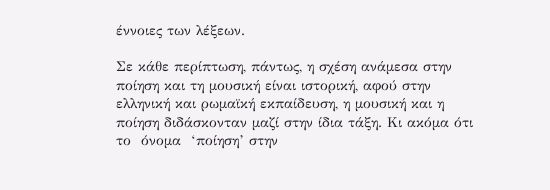έννοιες των λέξεων.

Σε κάθε περίπτωση, πάντως, η σχέση ανάμεσα στην ποίηση και τη μουσική είναι ιστορική, αφού στην ελληνική και ρωμαϊκή εκπαίδευση, η μουσική και η ποίηση διδάσκονταν μαζί στην ίδια τάξη. Κι ακόμα ότι το  όνομα  ‘ποίηση’ στην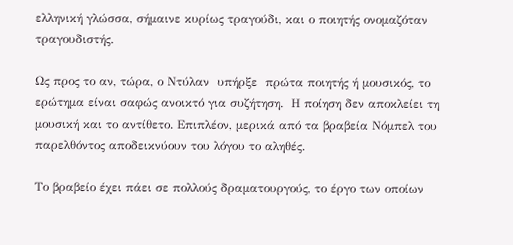ελληνική γλώσσα, σήμαινε κυρίως τραγούδι, και ο ποιητής ονομαζόταν τραγουδιστής.

Ως προς το αν, τώρα, ο Ντύλαν  υπήρξε  πρώτα ποιητής ή μουσικός, το ερώτημα είναι σαφώς ανοικτό για συζήτηση.  Η ποίηση δεν αποκλείει τη μουσική και το αντίθετο. Επιπλέον, μερικά από τα βραβεία Νόμπελ του παρελθόντος αποδεικνύουν του λόγου το αληθές.

Το βραβείο έχει πάει σε πολλούς δραματουργούς, το έργο των οποίων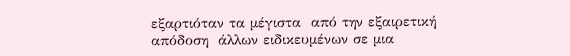εξαρτιόταν τα μέγιστα  από την εξαιρετική απόδοση  άλλων ειδικευμένων σε μια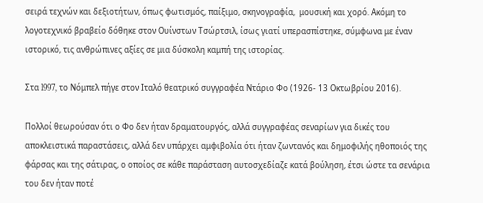σειρά τεχνών και δεξιοτήτων, όπως φωτισμός, παίξιμο, σκηνογραφία,  μουσική και χορό. Ακόμη το λογοτεχνικό βραβείο δόθηκε στον Ουίνστων Τσώρτσιλ, ίσως γιατί υπερασπίστηκε, σύμφωνα με έναν ιστορικό, τις ανθρώπινες αξίες σε μια δύσκολη καμπή της ιστορίας.

Στα l997, το Νόμπελ πήγε στον Ιταλό θεατρικό συγγραφέα Ντάριο Φο (1926- 13 Οκτωβρίου 2016).

Πολλοί θεωρούσαν ότι ο Φο δεν ήταν δραματουργός, αλλά συγγραφέας σεναρίων για δικές του αποκλειστικά παραστάσεις, αλλά δεν υπάρχει αμφιβολία ότι ήταν ζωντανός και δημοφιλής ηθοποιός της φάρσας και της σάτιρας, ο οποίος σε κάθε παράσταση αυτοσχεδίαζε κατά βούληση, έτσι ώστε τα σενάρια του δεν ήταν ποτέ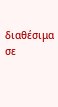διαθέσιμα σε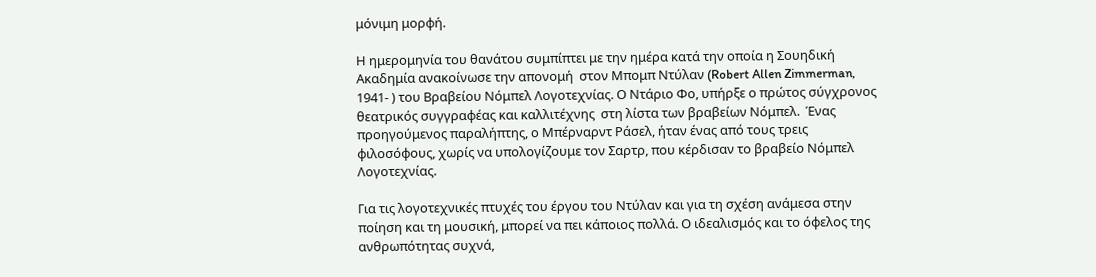μόνιμη μορφή.

Η ημερομηνία του θανάτου συμπίπτει με την ημέρα κατά την οποία η Σουηδική Ακαδημία ανακοίνωσε την απονομή  στον Μπομπ Ντύλαν (Robert Allen Zimmerman, 1941- ) του Βραβείου Νόμπελ Λογοτεχνίας. Ο Ντάριο Φο, υπήρξε ο πρώτος σύγχρονος θεατρικός συγγραφέας και καλλιτέχνης  στη λίστα των βραβείων Νόμπελ.  Ένας προηγούμενος παραλήπτης, ο Μπέρναρντ Ράσελ, ήταν ένας από τους τρεις φιλοσόφους, χωρίς να υπολογίζουμε τον Σαρτρ, που κέρδισαν το βραβείο Νόμπελ Λογοτεχνίας.

Για τις λογοτεχνικές πτυχές του έργου του Ντύλαν και για τη σχέση ανάμεσα στην ποίηση και τη μουσική, μπορεί να πει κάποιος πολλά. Ο ιδεαλισμός και το όφελος της ανθρωπότητας συχνά,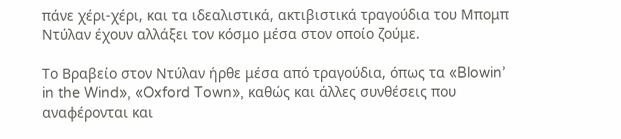πάνε χέρι-χέρι, και τα ιδεαλιστικά, ακτιβιστικά τραγούδια του Μπομπ Ντύλαν έχουν αλλάξει τον κόσμο μέσα στον οποίο ζούμε.

Το Βραβείο στον Ντύλαν ήρθε μέσα από τραγούδια, όπως τα «Blowin’ in the Wind», «Oxford Town», καθώς και άλλες συνθέσεις που αναφέρονται και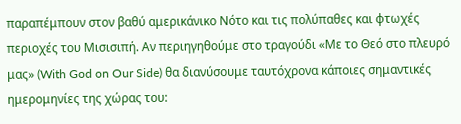παραπέμπουν στον βαθύ αμερικάνικο Νότο και τις πολύπαθες και φτωχές περιοχές του Μισισιπή. Αν περιηγηθούμε στο τραγούδι «Με το Θεό στο πλευρό μας» (With God on Our Side) θα διανύσουμε ταυτόχρονα κάποιες σημαντικές ημερομηνίες της χώρας του: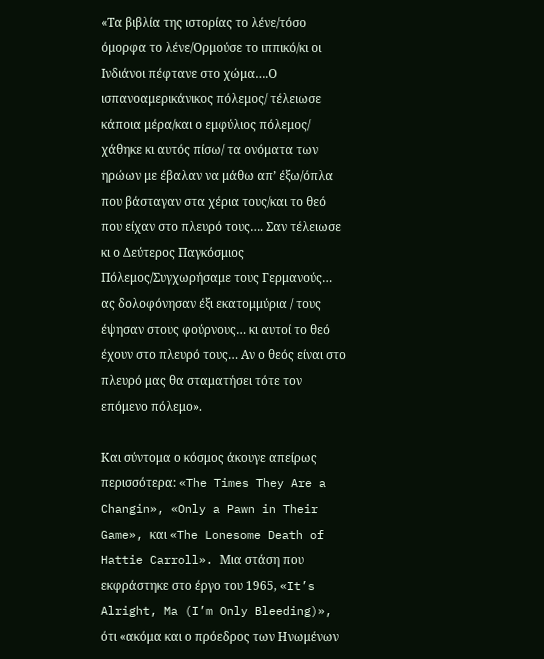«Τα βιβλία της ιστορίας το λένε/τόσο όμορφα το λένε/Ορμούσε το ιππικό/κι οι Ινδιάνοι πέφτανε στο χώμα….Ο ισπανοαμερικάνικος πόλεμος/ τέλειωσε κάποια μέρα/και ο εμφύλιος πόλεμος/ χάθηκε κι αυτός πίσω/ τα ονόματα των ηρώων με έβαλαν να μάθω απ’ έξω/όπλα που βάσταγαν στα χέρια τους/και το θεό που είχαν στο πλευρό τους…. Σαν τέλειωσε κι ο Δεύτερος Παγκόσμιος Πόλεμος/Συγχωρήσαμε τους Γερμανούς… ας δολοφόνησαν έξι εκατομμύρια / τους έψησαν στους φούρνους… κι αυτοί το θεό έχουν στο πλευρό τους… Αν ο θεός είναι στο πλευρό μας θα σταματήσει τότε τον επόμενο πόλεμο».

Και σύντομα ο κόσμος άκουγε απείρως  περισσότερα: «The Times They Are a Changin», «Only a Pawn in Their Game», και «The Lonesome Death of Hattie Carroll». Μια στάση που εκφράστηκε στο έργο του 1965, «It’s Alright, Ma (I’m Only Bleeding)», ότι «ακόμα και ο πρόεδρος των Ηνωμένων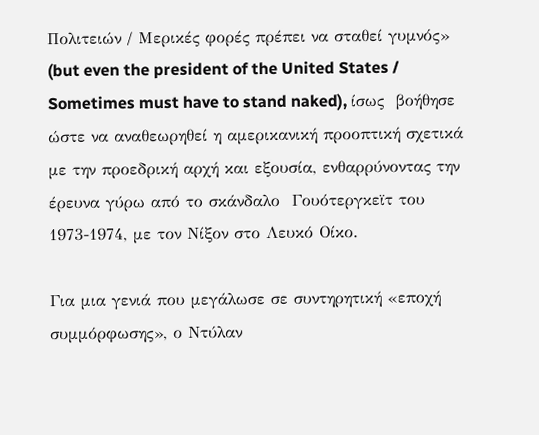Πολιτειών / Μερικές φορές πρέπει να σταθεί γυμνός» (but even the president of the United States / Sometimes must have to stand naked), ίσως  βοήθησε ώστε να αναθεωρηθεί η αμερικανική προοπτική σχετικά με την προεδρική αρχή και εξουσία, ενθαρρύνοντας την έρευνα γύρω από το σκάνδαλο  Γουότεργκεϊτ του 1973-1974, με τον Νίξον στο Λευκό Οίκο.

Για μια γενιά που μεγάλωσε σε συντηρητική «εποχή συμμόρφωσης», ο Ντύλαν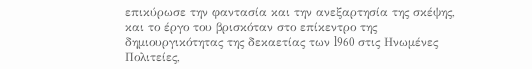επικύρωσε την φαντασία και την ανεξαρτησία της σκέψης, και το έργο του βρισκόταν στο επίκεντρο της δημιουργικότητας της δεκαετίας των l960 στις Ηνωμένες Πολιτείες,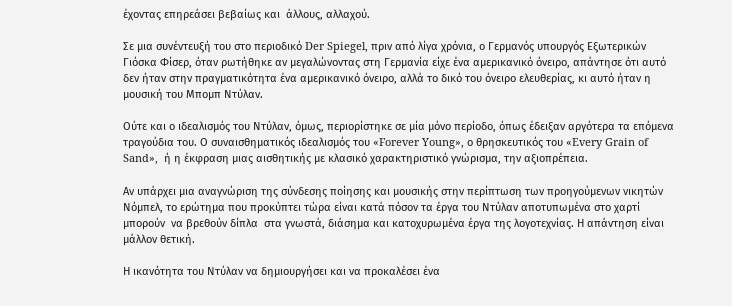έχοντας επηρεάσει βεβαίως και  άλλους, αλλαχού.

Σε μια συνέντευξή του στο περιοδικό Der Spiegel, πριν από λίγα χρόνια, ο Γερμανός υπουργός Εξωτερικών Γιόσκα Φίσερ, όταν ρωτήθηκε αν μεγαλώνοντας στη Γερμανία είχε ένα αμερικανικό όνειρο, απάντησε ότι αυτό δεν ήταν στην πραγματικότητα ένα αμερικανικό όνειρο, αλλά το δικό του όνειρο ελευθερίας, κι αυτό ήταν η μουσική του Μπομπ Ντύλαν.

Ούτε και ο ιδεαλισμός του Ντύλαν, όμως, περιορίστηκε σε μία μόνο περίοδο, όπως έδειξαν αργότερα τα επόμενα τραγούδια του. Ο συναισθηματικός ιδεαλισμός του «Forever Young», ο θρησκευτικός του «Every Grain of Sand»,  ή η έκφραση μιας αισθητικής με κλασικό χαρακτηριστικό γνώρισμα, την αξιοπρέπεια.

Αν υπάρχει μια αναγνώριση της σύνδεσης ποίησης και μουσικής στην περίπτωση των προηγούμενων νικητών Νόμπελ, το ερώτημα που προκύπτει τώρα είναι κατά πόσον τα έργα του Ντύλαν αποτυπωμένα στο χαρτί   μπορούν  να βρεθούν δίπλα  στα γνωστά, διάσημα και κατοχυρωμένα έργα της λογοτεχνίας. Η απάντηση είναι μάλλον θετική.

Η ικανότητα του Ντύλαν να δημιουργήσει και να προκαλέσει ένα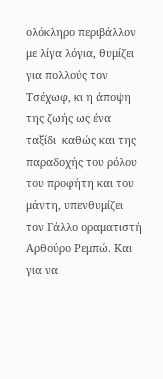ολόκληρο περιβάλλον με λίγα λόγια, θυμίζει για πολλούς τον  Τσέχωφ, κι η άποψη της ζωής ως ένα ταξίδι  καθώς και της παραδοχής του ρόλου του προφήτη και του μάντη, υπενθυμίζει τον Γάλλο οραματιστή Αρθούρο Ρεμπώ. Και για να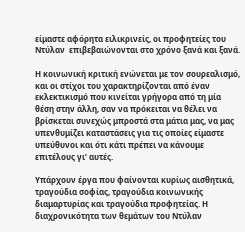είμαστε αφόρητα ειλικρινείς, οι προφητείες του Ντύλαν  επιβεβαιώνονται στο χρόνο ξανά και ξανά.

Η κοινωνική κριτική ενώνεται με τον σουρεαλισμό, και οι στίχοι του χαρακτηρίζονται από έναν εκλεκτικισμό που κινείται γρήγορα από τη μία θέση στην άλλη, σαν να πρόκειται να θέλει να βρίσκεται συνεχώς μπροστά στα μάτια μας, να μας υπενθυμίζει καταστάσεις για τις οποίες είμαστε υπεύθυνοι και ότι κάτι πρέπει να κάνουμε επιτέλους γι’ αυτές.

Υπάρχουν έργα που φαίνονται κυρίως αισθητικά, τραγούδια σοφίας, τραγούδια κοινωνικής διαμαρτυρίας και τραγούδια προφητείας. Η διαχρονικότητα των θεμάτων του Ντύλαν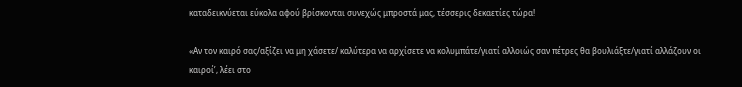καταδεικνύεται εύκολα αφού βρίσκονται συνεχώς μπροστά μας, τέσσερις δεκαετίες τώρα!

«Αν τον καιρό σας/αξίζει να μη χάσετε/ καλύτερα να αρχίσετε να κολυμπάτε/γιατί αλλοιώς σαν πέτρες θα βουλιάξτε/γιατί αλλάζουν οι καιροί’, λέει στο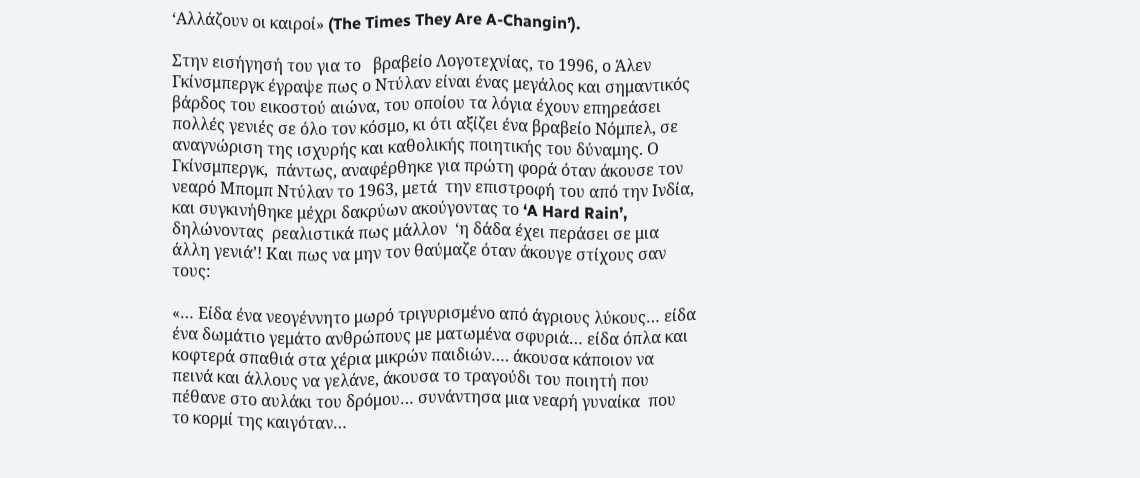‘Αλλάζουν οι καιροί» (The Times They Are A-Changin’).

Στην εισήγησή του για το   βραβείο Λογοτεχνίας, το 1996, ο Άλεν Γκίνσμπεργκ έγραψε πως ο Ντύλαν είναι ένας μεγάλος και σημαντικός βάρδος του εικοστού αιώνα, του οποίου τα λόγια έχουν επηρεάσει πολλές γενιές σε όλο τον κόσμο, κι ότι αξίζει ένα βραβείο Νόμπελ, σε αναγνώριση της ισχυρής και καθολικής ποιητικής του δύναμης. Ο Γκίνσμπεργκ,  πάντως, αναφέρθηκε για πρώτη φορά όταν άκουσε τον νεαρό Μπομπ Ντύλαν το 1963, μετά  την επιστροφή του από την Ινδία, και συγκινήθηκε μέχρι δακρύων ακούγοντας το ‘A Hard Rain’, δηλώνοντας  ρεαλιστικά πως μάλλον  ‘η δάδα έχει περάσει σε μια άλλη γενιά’! Και πως να μην τον θαύμαζε όταν άκουγε στίχους σαν τους:

«… Είδα ένα νεογέννητο μωρό τριγυρισμένο από άγριους λύκους… είδα ένα δωμάτιο γεμάτο ανθρώπους με ματωμένα σφυριά… είδα όπλα και κοφτερά σπαθιά στα χέρια μικρών παιδιών…. άκουσα κάποιον να πεινά και άλλους να γελάνε, άκουσα το τραγούδι του ποιητή που πέθανε στο αυλάκι του δρόμου… συνάντησα μια νεαρή γυναίκα  που το κορμί της καιγόταν…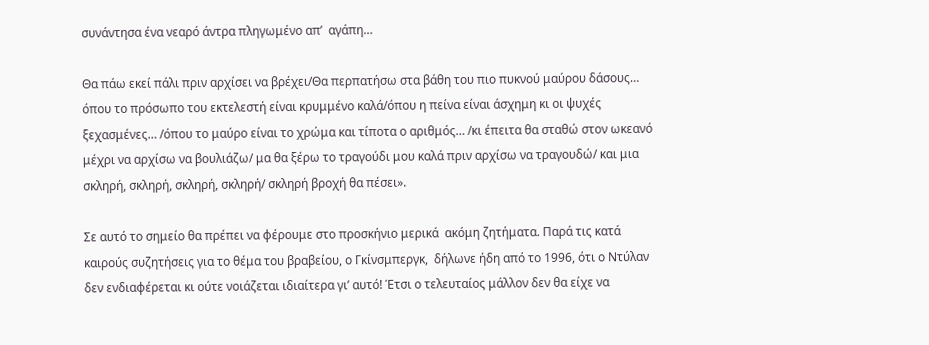συνάντησα ένα νεαρό άντρα πληγωμένο απ’  αγάπη…

Θα πάω εκεί πάλι πριν αρχίσει να βρέχει/Θα περπατήσω στα βάθη του πιο πυκνού μαύρου δάσους… όπου το πρόσωπο του εκτελεστή είναι κρυμμένο καλά/όπου η πείνα είναι άσχημη κι οι ψυχές ξεχασμένες… /όπου το μαύρο είναι το χρώμα και τίποτα ο αριθμός… /κι έπειτα θα σταθώ στον ωκεανό μέχρι να αρχίσω να βουλιάζω/ μα θα ξέρω το τραγούδι μου καλά πριν αρχίσω να τραγουδώ/ και μια σκληρή, σκληρή, σκληρή, σκληρή/ σκληρή βροχή θα πέσει».

Σε αυτό το σημείο θα πρέπει να φέρουμε στο προσκήνιο μερικά  ακόμη ζητήματα. Παρά τις κατά καιρούς συζητήσεις για το θέμα του βραβείου, ο Γκίνσμπεργκ,  δήλωνε ήδη από το 1996, ότι ο Ντύλαν δεν ενδιαφέρεται κι ούτε νοιάζεται ιδιαίτερα γι’ αυτό! Έτσι ο τελευταίος μάλλον δεν θα είχε να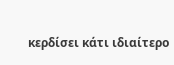κερδίσει κάτι ιδιαίτερο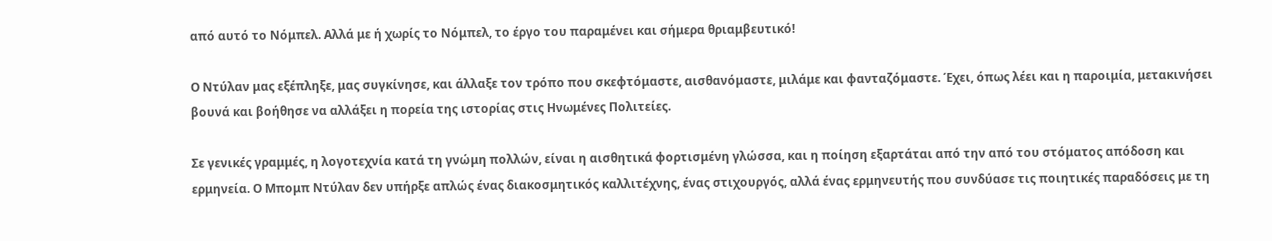από αυτό το Νόμπελ. Αλλά με ή χωρίς το Νόμπελ, το έργο του παραμένει και σήμερα θριαμβευτικό!

Ο Ντύλαν μας εξέπληξε, μας συγκίνησε, και άλλαξε τον τρόπο που σκεφτόμαστε, αισθανόμαστε, μιλάμε και φανταζόμαστε. Έχει, όπως λέει και η παροιμία, μετακινήσει βουνά και βοήθησε να αλλάξει η πορεία της ιστορίας στις Ηνωμένες Πολιτείες.

Σε γενικές γραμμές, η λογοτεχνία κατά τη γνώμη πολλών, είναι η αισθητικά φορτισμένη γλώσσα, και η ποίηση εξαρτάται από την από του στόματος απόδοση και ερμηνεία. Ο Μπομπ Ντύλαν δεν υπήρξε απλώς ένας διακοσμητικός καλλιτέχνης, ένας στιχουργός, αλλά ένας ερμηνευτής που συνδύασε τις ποιητικές παραδόσεις με τη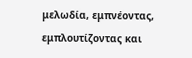μελωδία, εμπνέοντας, εμπλουτίζοντας και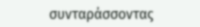συνταράσσοντας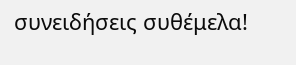συνειδήσεις συθέμελα!